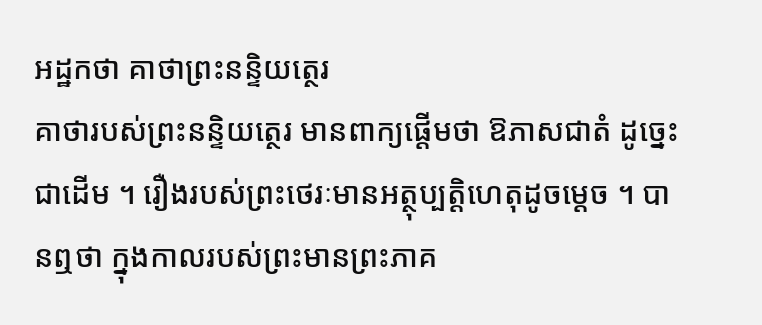អដ្ឋកថា គាថាព្រះនន្ទិយត្ថេរ
គាថារបស់ព្រះនន្ទិយត្ថេរ មានពាក្យផ្តើមថា ឱភាសជាតំ ដូច្នេះជាដើម ។ រឿងរបស់ព្រះថេរៈមានអត្ថុប្បត្តិហេតុដូចម្តេច ។ បានឮថា ក្នុងកាលរបស់ព្រះមានព្រះភាគ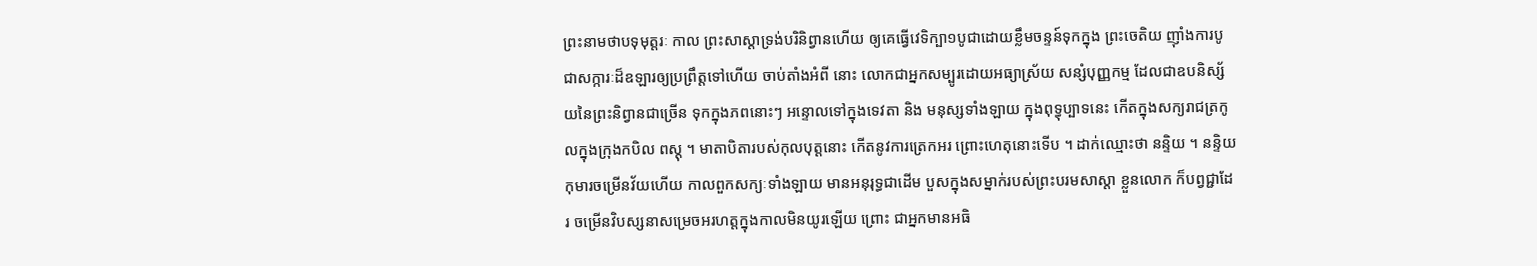ព្រះនាមថាបទុមុត្តរៈ កាល ព្រះសាស្តាទ្រង់បរិនិព្វានហើយ ឲ្យគេធ្វើវេទិក្បា១បូជាដោយខ្លឹមចន្ទន៍ទុកក្នុង ព្រះចេតិយ ញ៉ាំងការបូជាសក្ការៈដ៏ឧឡារឲ្យប្រព្រឹត្តទៅហើយ ចាប់តាំងអំពី នោះ លោកជាអ្នកសម្បូរដោយអធ្យាស្រ័យ សន្សំបុញ្ញកម្ម ដែលជាឧបនិស្ស័យនៃព្រះនិព្វានជាច្រើន ទុកក្នុងភពនោះៗ អន្ទោលទៅក្នុងទេវតា និង មនុស្សទាំងឡាយ ក្នុងពុទ្ធុប្បាទនេះ កើតក្នុងសក្យរាជត្រកូលក្នុងក្រុងកបិល ពស្តុ ។ មាតាបិតារបស់កុលបុត្តនោះ កើតនូវការត្រេកអរ ព្រោះហេតុនោះទើប ។ ដាក់ឈ្មោះថា នន្ទិយ ។ នន្ទិយកុមារចម្រើនវ័យហើយ កាលពួកសក្យៈទាំងឡាយ មានអនុរុទ្ធជាដើម បួសក្នុងសម្នាក់របស់ព្រះបរមសាស្តា ខ្លួនលោក ក៏បព្វជ្ជាដែរ ចម្រើនវិបស្សនាសម្រេចអរហត្តក្នុងកាលមិនយូរឡើយ ព្រោះ ជាអ្នកមានអធិ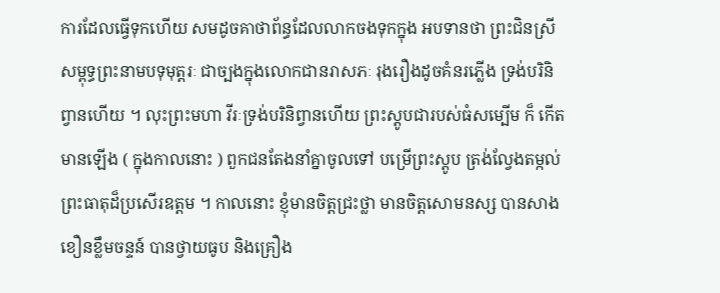ការដែលធ្វើទុកហើយ សមដូចគាថាព័ន្ធដែលលាកចងទុកក្នុង អបទានថា ព្រះជិនស្រីសម្ពុទ្ធព្រះនាមបទុមុត្តរៈ ជាច្បងក្នុងលោកជានរាសភៈ រុងរឿងដូចគំនរភ្លើង ទ្រង់បរិនិព្វានហើយ ។ លុះព្រះមហា វីរៈទ្រង់បរិនិព្វានហើយ ព្រះស្តូបជារបស់ធំសម្បើម ក៏ កើតមានឡើង ( ក្នុងកាលនោះ ) ពួកជនតែងនាំគ្នាចូលទៅ បម្រើព្រះស្តូប ត្រង់ល្វែងតម្កល់ព្រះធាតុដ៏ប្រសើរឧត្តម ។ កាលនោះ ខ្ញុំមានចិត្តជ្រះថ្លា មានចិត្តសោមនស្ស បានសាង ខឿនខ្លឹមចន្ទន៍ បានថ្វាយធូប និងគ្រឿង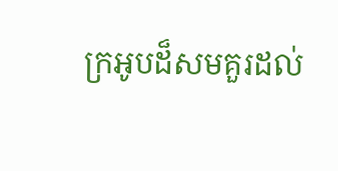ក្រអូបដ៏សមគួរដល់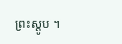ព្រះស្តូប ។